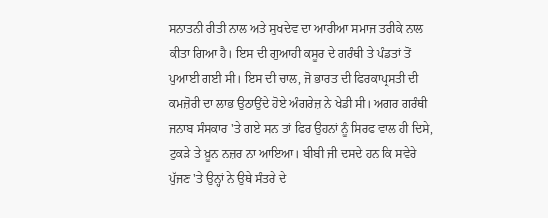ਸਨਾਤਨੀ ਰੀਤੀ ਨਾਲ ਅਤੇ ਸੁਖਦੇਵ ਦਾ ਆਰੀਆ ਸਮਾਜ ਤਰੀਕੇ ਨਾਲ ਕੀਤਾ ਗਿਆ ਹੈ। ਇਸ ਦੀ ਗੁਆਹੀ ਕਸੂਰ ਦੇ ਗਰੰਥੀ ਤੇ ਪੰਡਤਾਂ ਤੋਂ ਪੁਆਈ ਗਈ ਸੀ। ਇਸ ਦੀ ਚਾਲ, ਜੋ ਭਾਰਤ ਦੀ ਫਿਰਕਾਪ੍ਰਸਤੀ ਦੀ ਕਮਜ਼ੋਰੀ ਦਾ ਲਾਭ ਉਠਾਉਂਦੇ ਹੋਏ ਅੰਗਰੇਜ਼ ਨੇ ਖੇਡੀ ਸੀ। ਅਗਰ ਗਰੰਥੀ ਜਨਾਬ ਸੰਸਕਾਰ 'ਤੇ ਗਏ ਸਨ ਤਾਂ ਫਿਰ ਉਹਨਾਂ ਨੂੰ ਸਿਰਫ ਵਾਲ ਹੀ ਦਿਸੇ, ਟੁਕੜੇ ਤੇ ਖ਼ੂਨ ਨਜ਼ਰ ਨਾ ਆਇਆ। ਬੀਬੀ ਜੀ ਦਸਦੇ ਹਨ ਕਿ ਸਵੇਰੇ ਪੁੱਜਣ 'ਤੇ ਉਨ੍ਹਾਂ ਨੇ ਉਥੇ ਸੰਤਰੇ ਦੇ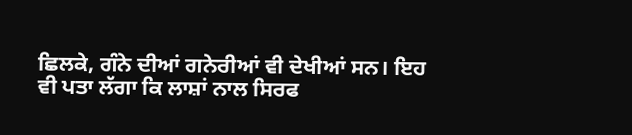ਛਿਲਕੇ, ਗੰਨੇ ਦੀਆਂ ਗਨੇਰੀਆਂ ਵੀ ਦੇਖੀਆਂ ਸਨ। ਇਹ ਵੀ ਪਤਾ ਲੱਗਾ ਕਿ ਲਾਸ਼ਾਂ ਨਾਲ ਸਿਰਫ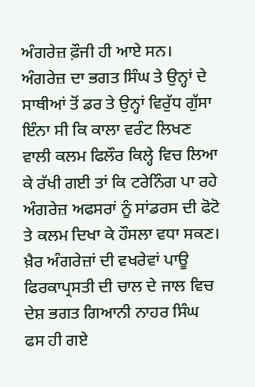ਅੰਗਰੇਜ਼ ਫ਼ੌਜੀ ਹੀ ਆਏ ਸਨ। ਅੰਗਰੇਜ਼ ਦਾ ਭਗਤ ਸਿੰਘ ਤੇ ਉਨ੍ਹਾਂ ਦੇ ਸਾਥੀਆਂ ਤੋਂ ਡਰ ਤੇ ਉਨ੍ਹਾਂ ਵਿਰੁੱਧ ਗੁੱਸਾ ਇੰਨਾ ਸੀ ਕਿ ਕਾਲਾ ਵਰੰਟ ਲਿਖਣ ਵਾਲੀ ਕਲਮ ਫਿਲੌਰ ਕਿਲ੍ਹੇ ਵਿਚ ਲਿਆ ਕੇ ਰੱਖੀ ਗਈ ਤਾਂ ਕਿ ਟਰੇਨਿੰਗ ਪਾ ਰਹੇ ਅੰਗਰੇਜ਼ ਅਫਸਰਾਂ ਨੂੰ ਸਾਂਡਰਸ ਦੀ ਫੋਟੋ ਤੇ ਕਲਮ ਦਿਖਾ ਕੇ ਹੌਸਲਾ ਵਧਾ ਸਕਣ। ਖ਼ੈਰ ਅੰਗਰੇਜ਼ਾਂ ਦੀ ਵਖਰੇਵਾਂ ਪਾਊ ਫਿਰਕਾਪ੍ਰਸਤੀ ਦੀ ਚਾਲ ਦੇ ਜਾਲ ਵਿਚ ਦੇਸ਼ ਭਗਤ ਗਿਆਨੀ ਨਾਹਰ ਸਿੰਘ ਫਸ ਹੀ ਗਏ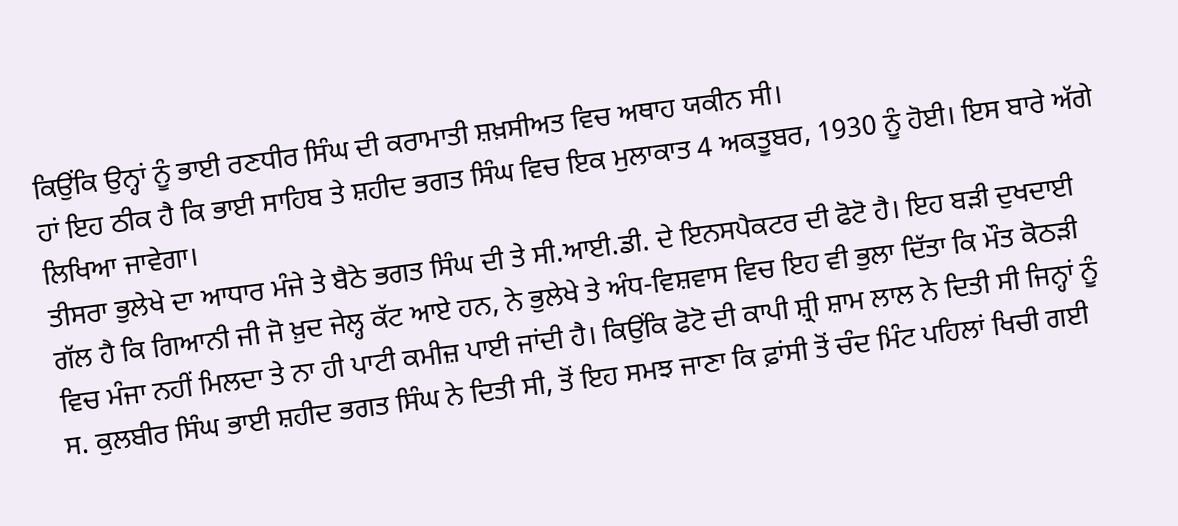ਕਿਉਂਕਿ ਉਨ੍ਹਾਂ ਨੂੰ ਭਾਈ ਰਣਧੀਰ ਸਿੰਘ ਦੀ ਕਰਾਮਾਤੀ ਸ਼ਖ਼ਸੀਅਤ ਵਿਚ ਅਥਾਹ ਯਕੀਨ ਸੀ।
ਹਾਂ ਇਹ ਠੀਕ ਹੈ ਕਿ ਭਾਈ ਸਾਹਿਬ ਤੇ ਸ਼ਹੀਦ ਭਗਤ ਸਿੰਘ ਵਿਚ ਇਕ ਮੁਲਾਕਾਤ 4 ਅਕਤੂਬਰ, 1930 ਨੂੰ ਹੋਈ। ਇਸ ਬਾਰੇ ਅੱਗੇ ਲਿਖਿਆ ਜਾਵੇਗਾ।
ਤੀਸਰਾ ਭੁਲੇਖੇ ਦਾ ਆਧਾਰ ਮੰਜੇ ਤੇ ਬੈਠੇ ਭਗਤ ਸਿੰਘ ਦੀ ਤੇ ਸੀ.ਆਈ.ਡੀ. ਦੇ ਇਨਸਪੈਕਟਰ ਦੀ ਫੋਟੋ ਹੈ। ਇਹ ਬੜੀ ਦੁਖਦਾਈ ਗੱਲ ਹੈ ਕਿ ਗਿਆਨੀ ਜੀ ਜੋ ਖ਼ੁਦ ਜੇਲ੍ਹ ਕੱਟ ਆਏ ਹਨ, ਨੇ ਭੁਲੇਖੇ ਤੇ ਅੰਧ-ਵਿਸ਼ਵਾਸ ਵਿਚ ਇਹ ਵੀ ਭੁਲਾ ਦਿੱਤਾ ਕਿ ਮੌਤ ਕੋਠੜੀ ਵਿਚ ਮੰਜਾ ਨਹੀਂ ਮਿਲਦਾ ਤੇ ਨਾ ਹੀ ਪਾਟੀ ਕਮੀਜ਼ ਪਾਈ ਜਾਂਦੀ ਹੈ। ਕਿਉਂਕਿ ਫੋਟੋ ਦੀ ਕਾਪੀ ਸ਼੍ਰੀ ਸ਼ਾਮ ਲਾਲ ਨੇ ਦਿਤੀ ਸੀ ਜਿਨ੍ਹਾਂ ਨੂੰ ਸ. ਕੁਲਬੀਰ ਸਿੰਘ ਭਾਈ ਸ਼ਹੀਦ ਭਗਤ ਸਿੰਘ ਨੇ ਦਿਤੀ ਸੀ, ਤੋਂ ਇਹ ਸਮਝ ਜਾਣਾ ਕਿ ਫ਼ਾਂਸੀ ਤੋਂ ਚੰਦ ਮਿੰਟ ਪਹਿਲਾਂ ਖਿਚੀ ਗਈ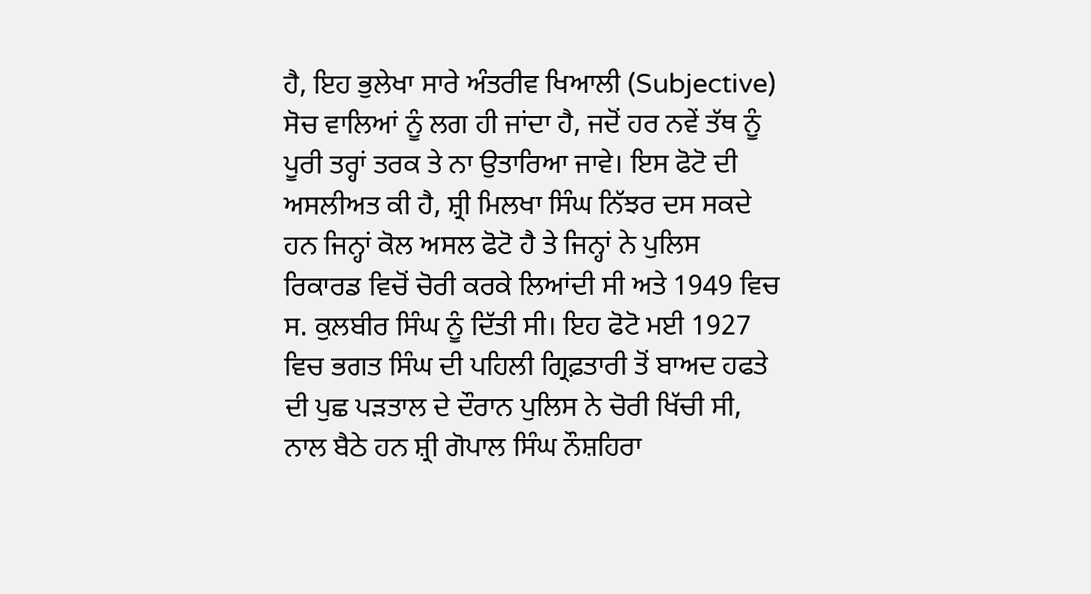ਹੈ, ਇਹ ਭੁਲੇਖਾ ਸਾਰੇ ਅੰਤਰੀਵ ਖਿਆਲੀ (Subjective) ਸੋਚ ਵਾਲਿਆਂ ਨੂੰ ਲਗ ਹੀ ਜਾਂਦਾ ਹੈ, ਜਦੋਂ ਹਰ ਨਵੇਂ ਤੱਥ ਨੂੰ ਪੂਰੀ ਤਰ੍ਹਾਂ ਤਰਕ ਤੇ ਨਾ ਉਤਾਰਿਆ ਜਾਵੇ। ਇਸ ਫੋਟੋ ਦੀ ਅਸਲੀਅਤ ਕੀ ਹੈ, ਸ਼੍ਰੀ ਮਿਲਖਾ ਸਿੰਘ ਨਿੱਝਰ ਦਸ ਸਕਦੇ ਹਨ ਜਿਨ੍ਹਾਂ ਕੋਲ ਅਸਲ ਫੋਟੋ ਹੈ ਤੇ ਜਿਨ੍ਹਾਂ ਨੇ ਪੁਲਿਸ ਰਿਕਾਰਡ ਵਿਚੋਂ ਚੋਰੀ ਕਰਕੇ ਲਿਆਂਦੀ ਸੀ ਅਤੇ 1949 ਵਿਚ ਸ. ਕੁਲਬੀਰ ਸਿੰਘ ਨੂੰ ਦਿੱਤੀ ਸੀ। ਇਹ ਫੋਟੋ ਮਈ 1927 ਵਿਚ ਭਗਤ ਸਿੰਘ ਦੀ ਪਹਿਲੀ ਗ੍ਰਿਫ਼ਤਾਰੀ ਤੋਂ ਬਾਅਦ ਹਫਤੇ ਦੀ ਪੁਛ ਪੜਤਾਲ ਦੇ ਦੌਰਾਨ ਪੁਲਿਸ ਨੇ ਚੋਰੀ ਖਿੱਚੀ ਸੀ, ਨਾਲ ਬੈਠੇ ਹਨ ਸ਼੍ਰੀ ਗੋਪਾਲ ਸਿੰਘ ਨੌਸ਼ਹਿਰਾ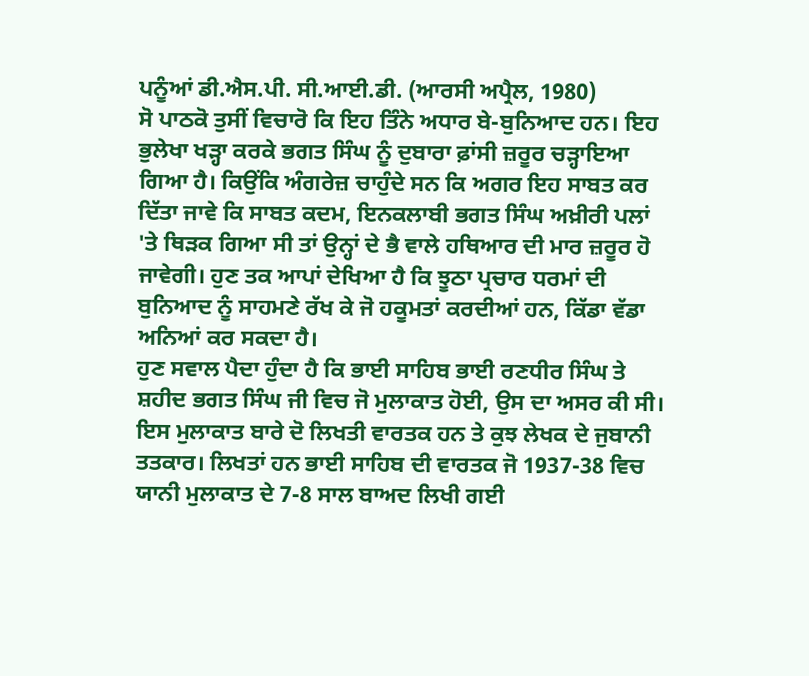ਪਨੂੰਆਂ ਡੀ.ਐਸ.ਪੀ. ਸੀ.ਆਈ.ਡੀ. (ਆਰਸੀ ਅਪ੍ਰੈਲ, 1980)
ਸੋ ਪਾਠਕੋ ਤੁਸੀਂ ਵਿਚਾਰੋ ਕਿ ਇਹ ਤਿੰਨੇ ਅਧਾਰ ਬੇ-ਬੁਨਿਆਦ ਹਨ। ਇਹ ਭੁਲੇਖਾ ਖੜ੍ਹਾ ਕਰਕੇ ਭਗਤ ਸਿੰਘ ਨੂੰ ਦੁਬਾਰਾ ਫ਼ਾਂਸੀ ਜ਼ਰੂਰ ਚੜ੍ਹਾਇਆ ਗਿਆ ਹੈ। ਕਿਉਂਕਿ ਅੰਗਰੇਜ਼ ਚਾਹੁੰਦੇ ਸਨ ਕਿ ਅਗਰ ਇਹ ਸਾਬਤ ਕਰ ਦਿੱਤਾ ਜਾਵੇ ਕਿ ਸਾਬਤ ਕਦਮ, ਇਨਕਲਾਬੀ ਭਗਤ ਸਿੰਘ ਅਖ਼ੀਰੀ ਪਲਾਂ 'ਤੇ ਥਿੜਕ ਗਿਆ ਸੀ ਤਾਂ ਉਨ੍ਹਾਂ ਦੇ ਭੈ ਵਾਲੇ ਹਥਿਆਰ ਦੀ ਮਾਰ ਜ਼ਰੂਰ ਹੋ ਜਾਵੇਗੀ। ਹੁਣ ਤਕ ਆਪਾਂ ਦੇਖਿਆ ਹੈ ਕਿ ਝੂਠਾ ਪ੍ਰਚਾਰ ਧਰਮਾਂ ਦੀ ਬੁਨਿਆਦ ਨੂੰ ਸਾਹਮਣੇ ਰੱਖ ਕੇ ਜੋ ਹਕੂਮਤਾਂ ਕਰਦੀਆਂ ਹਨ, ਕਿੱਡਾ ਵੱਡਾ ਅਨਿਆਂ ਕਰ ਸਕਦਾ ਹੈ।
ਹੁਣ ਸਵਾਲ ਪੈਦਾ ਹੁੰਦਾ ਹੈ ਕਿ ਭਾਈ ਸਾਹਿਬ ਭਾਈ ਰਣਧੀਰ ਸਿੰਘ ਤੇ ਸ਼ਹੀਦ ਭਗਤ ਸਿੰਘ ਜੀ ਵਿਚ ਜੋ ਮੁਲਾਕਾਤ ਹੋਈ, ਉਸ ਦਾ ਅਸਰ ਕੀ ਸੀ। ਇਸ ਮੁਲਾਕਾਤ ਬਾਰੇ ਦੋ ਲਿਖਤੀ ਵਾਰਤਕ ਹਨ ਤੇ ਕੁਝ ਲੇਖਕ ਦੇ ਜੁਬਾਨੀ ਤਤਕਾਰ। ਲਿਖਤਾਂ ਹਨ ਭਾਈ ਸਾਹਿਬ ਦੀ ਵਾਰਤਕ ਜੋ 1937-38 ਵਿਚ ਯਾਨੀ ਮੁਲਾਕਾਤ ਦੇ 7-8 ਸਾਲ ਬਾਅਦ ਲਿਖੀ ਗਈ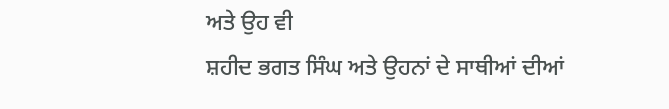ਅਤੇ ਉਹ ਵੀ
ਸ਼ਹੀਦ ਭਗਤ ਸਿੰਘ ਅਤੇ ਉਹਨਾਂ ਦੇ ਸਾਥੀਆਂ ਦੀਆਂ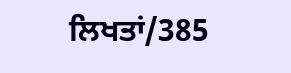ਲਿਖਤਾਂ/385